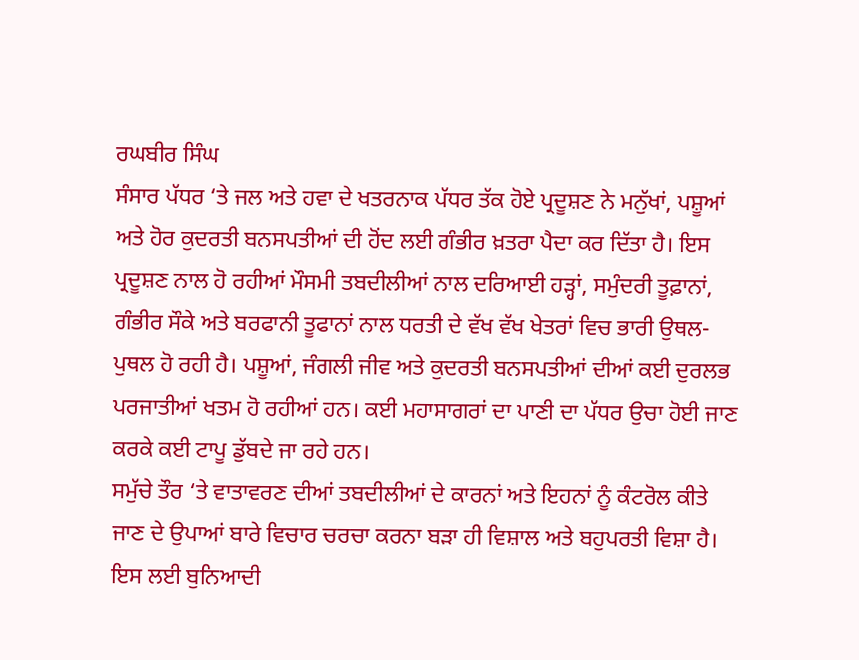ਰਘਬੀਰ ਸਿੰਘ
ਸੰਸਾਰ ਪੱਧਰ ‘ਤੇ ਜਲ ਅਤੇ ਹਵਾ ਦੇ ਖਤਰਨਾਕ ਪੱਧਰ ਤੱਕ ਹੋਏ ਪ੍ਰਦੂਸ਼ਣ ਨੇ ਮਨੁੱਖਾਂ, ਪਸ਼ੂਆਂ ਅਤੇ ਹੋਰ ਕੁਦਰਤੀ ਬਨਸਪਤੀਆਂ ਦੀ ਹੋਂਦ ਲਈ ਗੰਭੀਰ ਖ਼ਤਰਾ ਪੈਦਾ ਕਰ ਦਿੱਤਾ ਹੈ। ਇਸ ਪ੍ਰਦੂਸ਼ਣ ਨਾਲ ਹੋ ਰਹੀਆਂ ਮੌਸਮੀ ਤਬਦੀਲੀਆਂ ਨਾਲ ਦਰਿਆਈ ਹੜ੍ਹਾਂ, ਸਮੁੰਦਰੀ ਤੂਫ਼ਾਨਾਂ, ਗੰਭੀਰ ਸੌਕੇ ਅਤੇ ਬਰਫਾਨੀ ਤੂਫਾਨਾਂ ਨਾਲ ਧਰਤੀ ਦੇ ਵੱਖ ਵੱਖ ਖੇਤਰਾਂ ਵਿਚ ਭਾਰੀ ਉਥਲ-ਪੁਥਲ ਹੋ ਰਹੀ ਹੈ। ਪਸ਼ੂਆਂ, ਜੰਗਲੀ ਜੀਵ ਅਤੇ ਕੁਦਰਤੀ ਬਨਸਪਤੀਆਂ ਦੀਆਂ ਕਈ ਦੁਰਲਭ ਪਰਜਾਤੀਆਂ ਖਤਮ ਹੋ ਰਹੀਆਂ ਹਨ। ਕਈ ਮਹਾਸਾਗਰਾਂ ਦਾ ਪਾਣੀ ਦਾ ਪੱਧਰ ਉਚਾ ਹੋਈ ਜਾਣ ਕਰਕੇ ਕਈ ਟਾਪੂ ਡੁੱਬਦੇ ਜਾ ਰਹੇ ਹਨ।
ਸਮੁੱਚੇ ਤੌਰ ‘ਤੇ ਵਾਤਾਵਰਣ ਦੀਆਂ ਤਬਦੀਲੀਆਂ ਦੇ ਕਾਰਨਾਂ ਅਤੇ ਇਹਨਾਂ ਨੂੰ ਕੰਟਰੋਲ ਕੀਤੇ ਜਾਣ ਦੇ ਉਪਾਆਂ ਬਾਰੇ ਵਿਚਾਰ ਚਰਚਾ ਕਰਨਾ ਬੜਾ ਹੀ ਵਿਸ਼ਾਲ ਅਤੇ ਬਹੁਪਰਤੀ ਵਿਸ਼ਾ ਹੈ। ਇਸ ਲਈ ਬੁਨਿਆਦੀ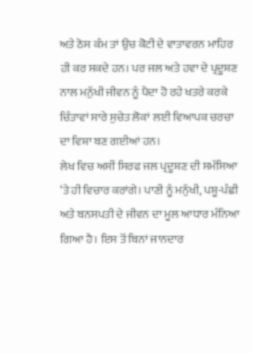ਅਤੇ ਠੋਸ ਕੰਮ ਤਾਂ ਉਚ ਕੋਟੀ ਦੇ ਵਾਤਾਵਰਨ ਮਾਹਿਰ ਹੀ ਕਰ ਸਕਦੇ ਹਨ। ਪਰ ਜਲ ਅਤੇ ਹਵਾ ਦੇ ਪ੍ਰਦੂਸ਼ਣ ਨਾਲ ਮਨੁੱਖੀ ਜੀਵਨ ਨੂੰ ਪੈਦਾ ਹੋ ਰਹੇ ਖਤਰੇ ਕਰਕੇ ਚਿੰਤਾਵਾਂ ਸਾਰੇ ਸੁਚੇਤ ਲੋਕਾਂ ਲਈ ਵਿਆਪਕ ਚਰਚਾ ਦਾ ਵਿਸ਼ਾ ਬਣ ਗਈਆਂ ਹਨ।
ਲੇਖ ਵਿਚ ਅਸੀਂ ਸਿਰਫ ਜਲ ਪ੍ਰਦੂਸ਼ਣ ਦੀ ਸਮੱਸਿਆ ‘ਤੇ ਹੀ ਵਿਚਾਰ ਕਰਾਂਗੇ। ਪਾਣੀ ਨੂੰ ਮਨੁੱਖੀ, ਪਸ਼ੂ-ਪੰਛੀ ਅਤੇ ਬਨਸਪਤੀ ਦੇ ਜੀਵਨ ਦਾ ਮੂਲ ਆਧਾਰ ਮੰਨਿਆ ਗਿਆ ਹੈ। ਇਸ ਤੋਂ ਬਿਨਾਂ ਜਾਨਦਾਰ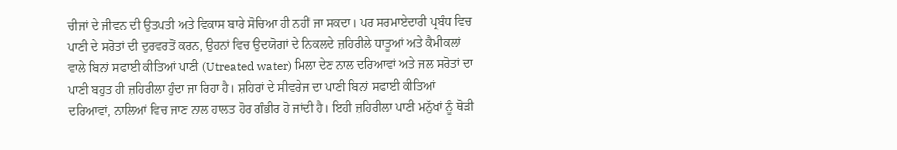ਚੀਜਾਂ ਦੇ ਜੀਵਨ ਦੀ ਉਤਪਤੀ ਅਤੇ ਵਿਕਾਸ ਬਾਰੇ ਸੋਚਿਆ ਹੀ ਨਹੀਂ ਜਾ ਸਕਦਾ। ਪਰ ਸਰਮਾਏਦਾਰੀ ਪ੍ਰਬੰਧ ਵਿਚ ਪਾਣੀ ਦੇ ਸਰੋਤਾਂ ਦੀ ਦੁਰਵਰਤੋਂ ਕਰਨ, ਉਹਨਾਂ ਵਿਚ ਉਦਯੋਗਾਂ ਦੇ ਨਿਕਲਦੇ ਜ਼ਹਿਰੀਲੇ ਧਾਤੂਆਂ ਅਤੇ ਕੈਮੀਕਲਾਂ ਵਾਲੇ ਬਿਨਾਂ ਸਫਾਈ ਕੀਤਿਆਂ ਪਾਣੀ (Utreated water) ਮਿਲਾ ਦੇਣ ਨਾਲ ਦਰਿਆਵਾਂ ਅਤੇ ਜਲ ਸਰੋਤਾਂ ਦਾ ਪਾਣੀ ਬਹੁਤ ਹੀ ਜ਼ਹਿਰੀਲਾ ਹੁੰਦਾ ਜਾ ਰਿਹਾ ਹੈ। ਸ਼ਹਿਰਾਂ ਦੇ ਸੀਵਰੇਜ ਦਾ ਪਾਣੀ ਬਿਨਾਂ ਸਫਾਈ ਕੀਤਿਆਂ ਦਰਿਆਵਾਂ, ਨਾਲਿਆਂ ਵਿਚ ਜਾਣ ਨਾਲ ਹਾਲਤ ਹੋਰ ਗੰਭੀਰ ਹੋ ਜਾਂਦੀ ਹੈ। ਇਹੀ ਜ਼ਹਿਰੀਲਾ ਪਾਣੀ ਮਨੁੱਖਾਂ ਨੂੰ ਥੋੜੀ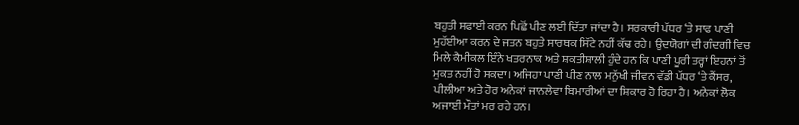ਬਹੁਤੀ ਸਫਾਈ ਕਰਨ ਪਿਛੋਂ ਪੀਣ ਲਈ ਦਿੱਤਾ ਜਾਂਦਾ ਹੈ। ਸਰਕਾਰੀ ਪੱਧਰ ‘ਤੇ ਸਾਫ ਪਾਣੀ ਮੁਹੱਈਆ ਕਰਨ ਦੇ ਜਤਨ ਬਹੁਤੇ ਸਾਰਥਕ ਸਿੱਟੇ ਨਹੀਂ ਕੱਢ ਰਹੇ। ਉਦਯੋਗਾਂ ਦੀ ਗੰਦਗੀ ਵਿਚ ਮਿਲੇ ਕੈਮੀਕਲ ਇੰਨੇ ਖਤਰਨਾਕ ਅਤੇ ਸ਼ਕਤੀਸ਼ਾਲੀ ਹੁੰਦੇ ਹਨ ਕਿ ਪਾਣੀ ਪੂਰੀ ਤਰ੍ਹਾਂ ਇਹਨਾਂ ਤੋਂ ਮੁਕਤ ਨਹੀਂ ਹੋ ਸਕਦਾ। ਅਜਿਹਾ ਪਾਣੀ ਪੀਣ ਨਾਲ ਮਨੁੱਖੀ ਜੀਵਨ ਵੱਡੀ ਪੱਧਰ ‘ਤੇ ਕੈਂਸਰ, ਪੀਲੀਆ ਅਤੇ ਹੋਰ ਅਨੇਕਾਂ ਜਾਨਲੇਵਾ ਬਿਮਾਰੀਆਂ ਦਾ ਸ਼ਿਕਾਰ ਹੋ ਰਿਹਾ ਹੈ। ਅਨੇਕਾਂ ਲੋਕ ਅਜਾਈਂ ਮੌਤਾਂ ਮਰ ਰਹੇ ਹਨ।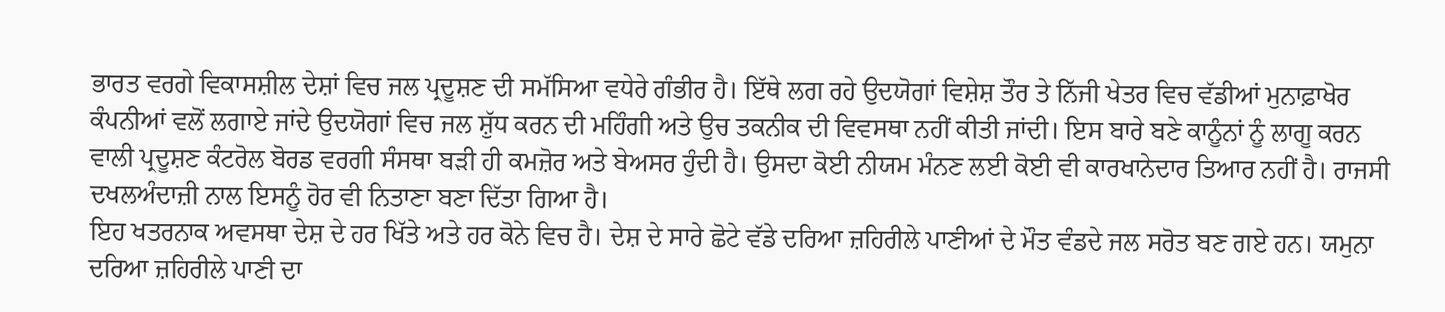ਭਾਰਤ ਵਰਗੇ ਵਿਕਾਸਸ਼ੀਲ ਦੇਸ਼ਾਂ ਵਿਚ ਜਲ ਪ੍ਰਦੂਸ਼ਣ ਦੀ ਸਮੱਸਿਆ ਵਧੇਰੇ ਗੰਭੀਰ ਹੈ। ਇੱਥੇ ਲਗ ਰਹੇ ਉਦਯੋਗਾਂ ਵਿਸ਼ੇਸ਼ ਤੌਰ ਤੇ ਨਿੱਜੀ ਖੇਤਰ ਵਿਚ ਵੱਡੀਆਂ ਮੁਨਾਫ਼ਾਖੋਰ ਕੰਪਨੀਆਂ ਵਲੋਂ ਲਗਾਏ ਜਾਂਦੇ ਉਦਯੋਗਾਂ ਵਿਚ ਜਲ ਸ਼ੁੱਧ ਕਰਨ ਦੀ ਮਹਿੰਗੀ ਅਤੇ ਉਚ ਤਕਨੀਕ ਦੀ ਵਿਵਸਥਾ ਨਹੀਂ ਕੀਤੀ ਜਾਂਦੀ। ਇਸ ਬਾਰੇ ਬਣੇ ਕਾਨੂੰਨਾਂ ਨੂੰ ਲਾਗੂ ਕਰਨ ਵਾਲੀ ਪ੍ਰਦੂਸ਼ਣ ਕੰਟਰੋਲ ਬੋਰਡ ਵਰਗੀ ਸੰਸਥਾ ਬੜੀ ਹੀ ਕਮਜ਼ੋਰ ਅਤੇ ਬੇਅਸਰ ਹੁੰਦੀ ਹੈ। ਉਸਦਾ ਕੋਈ ਨੀਯਮ ਮੰਨਣ ਲਈ ਕੋਈ ਵੀ ਕਾਰਖਾਨੇਦਾਰ ਤਿਆਰ ਨਹੀਂ ਹੈ। ਰਾਜਸੀ ਦਖਲਅੰਦਾਜ਼ੀ ਨਾਲ ਇਸਨੂੰ ਹੋਰ ਵੀ ਨਿਤਾਣਾ ਬਣਾ ਦਿੱਤਾ ਗਿਆ ਹੈ।
ਇਹ ਖਤਰਨਾਕ ਅਵਸਥਾ ਦੇਸ਼ ਦੇ ਹਰ ਖਿੱਤੇ ਅਤੇ ਹਰ ਕੋਨੇ ਵਿਚ ਹੈ। ਦੇਸ਼ ਦੇ ਸਾਰੇ ਛੋਟੇ ਵੱਡੇ ਦਰਿਆ ਜ਼ਹਿਰੀਲੇ ਪਾਣੀਆਂ ਦੇ ਮੌਤ ਵੰਡਦੇ ਜਲ ਸਰੋਤ ਬਣ ਗਏ ਹਨ। ਯਮੁਨਾ ਦਰਿਆ ਜ਼ਹਿਰੀਲੇ ਪਾਣੀ ਦਾ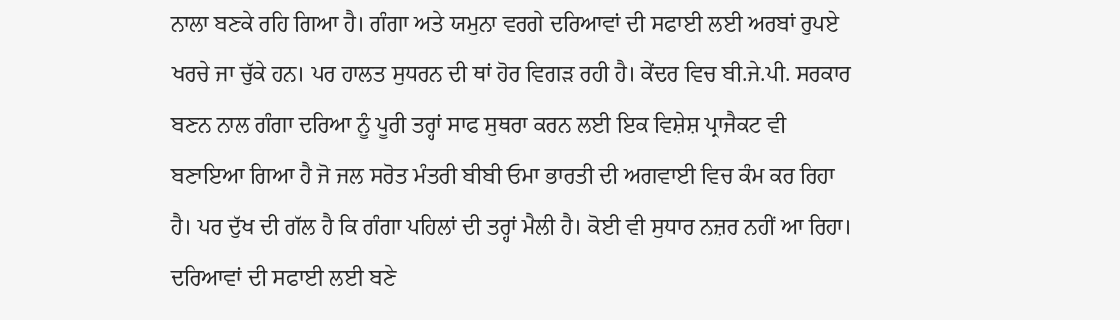ਨਾਲਾ ਬਣਕੇ ਰਹਿ ਗਿਆ ਹੈ। ਗੰਗਾ ਅਤੇ ਯਮੁਨਾ ਵਰਗੇ ਦਰਿਆਵਾਂ ਦੀ ਸਫਾਈ ਲਈ ਅਰਬਾਂ ਰੁਪਏ ਖਰਚੇ ਜਾ ਚੁੱਕੇ ਹਨ। ਪਰ ਹਾਲਤ ਸੁਧਰਨ ਦੀ ਥਾਂ ਹੋਰ ਵਿਗੜ ਰਹੀ ਹੈ। ਕੇਂਦਰ ਵਿਚ ਬੀ.ਜੇ.ਪੀ. ਸਰਕਾਰ ਬਣਨ ਨਾਲ ਗੰਗਾ ਦਰਿਆ ਨੂੰ ਪੂਰੀ ਤਰ੍ਹਾਂ ਸਾਫ ਸੁਥਰਾ ਕਰਨ ਲਈ ਇਕ ਵਿਸ਼ੇਸ਼ ਪ੍ਰਾਜੈਕਟ ਵੀ ਬਣਾਇਆ ਗਿਆ ਹੈ ਜੋ ਜਲ ਸਰੋਤ ਮੰਤਰੀ ਬੀਬੀ ਓਮਾ ਭਾਰਤੀ ਦੀ ਅਗਵਾਈ ਵਿਚ ਕੰਮ ਕਰ ਰਿਹਾ ਹੈ। ਪਰ ਦੁੱਖ ਦੀ ਗੱਲ ਹੈ ਕਿ ਗੰਗਾ ਪਹਿਲਾਂ ਦੀ ਤਰ੍ਹਾਂ ਮੈਲੀ ਹੈ। ਕੋਈ ਵੀ ਸੁਧਾਰ ਨਜ਼ਰ ਨਹੀਂ ਆ ਰਿਹਾ। ਦਰਿਆਵਾਂ ਦੀ ਸਫਾਈ ਲਈ ਬਣੇ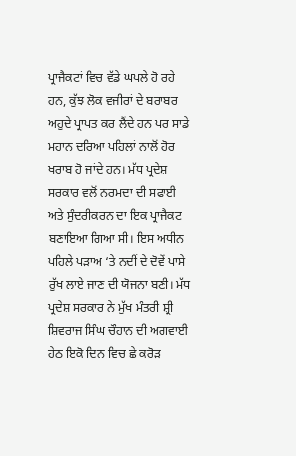ਪ੍ਰਾਜੈਕਟਾਂ ਵਿਚ ਵੱਡੇ ਘਪਲੇ ਹੋ ਰਹੇ ਹਨ, ਕੁੱਝ ਲੋਕ ਵਜੀਰਾਂ ਦੇ ਬਰਾਬਰ ਅਹੁਦੇ ਪ੍ਰਾਪਤ ਕਰ ਲੈਂਦੇ ਹਨ ਪਰ ਸਾਡੇ ਮਹਾਨ ਦਰਿਆ ਪਹਿਲਾਂ ਨਾਲੋਂ ਹੋਰ ਖਰਾਬ ਹੋ ਜਾਂਦੇ ਹਨ। ਮੱਧ ਪ੍ਰਦੇਸ਼ ਸਰਕਾਰ ਵਲੋਂ ਨਰਮਦਾ ਦੀ ਸਫਾਈ ਅਤੇ ਸੁੰਦਰੀਕਰਨ ਦਾ ਇਕ ਪ੍ਰਾਜੈਕਟ ਬਣਾਇਆ ਗਿਆ ਸੀ। ਇਸ ਅਧੀਨ ਪਹਿਲੇ ਪੜਾਅ ‘ਤੇ ਨਦੀਂ ਦੇ ਦੋਵੇਂ ਪਾਸੇ ਰੁੱਖ ਲਾਏ ਜਾਣ ਦੀ ਯੋਜਨਾ ਬਣੀ। ਮੱਧ ਪ੍ਰਦੇਸ਼ ਸਰਕਾਰ ਨੇ ਮੁੱਖ ਮੰਤਰੀ ਸ਼੍ਰੀ ਸ਼ਿਵਰਾਜ ਸਿੰਘ ਚੌਹਾਨ ਦੀ ਅਗਵਾਈ ਹੇਠ ਇਕੋ ਦਿਨ ਵਿਚ ਛੇ ਕਰੋੜ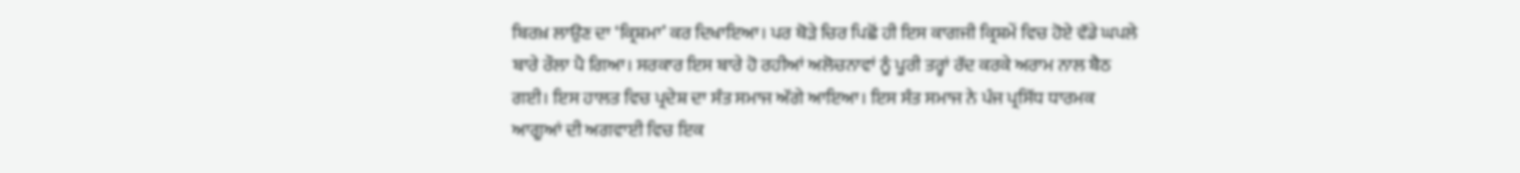ਬਿਰਖ਼ ਲਾਉਣ ਦਾ ‘ਕ੍ਰਿਸ਼ਮਾ’ ਕਰ ਦਿਖਾਇਆ। ਪਰ ਥੋੜੇ ਚਿਰ ਪਿਛੋਂ ਹੀ ਇਸ ਕਾਗਜੀ ਕ੍ਰਿਸ਼ਮੇਂ ਵਿਚ ਹੋਏ ਵੱਡੇ ਘਪਲੇ ਬਾਰੇ ਰੌਲਾ ਪੈ ਗਿਆ। ਸਰਕਾਰ ਇਸ ਬਾਰੇ ਹੋ ਰਹੀਆਂ ਅਲੋਚਨਾਵਾਂ ਨੂੰ ਪੂਰੀ ਤਰ੍ਹਾਂ ਰੱਦ ਕਰਕੇ ਅਰਾਮ ਨਾਲ ਬੈਠ ਗਈ। ਇਸ ਹਾਲਤ ਵਿਚ ਪ੍ਰਦੇਸ਼ ਦਾ ਸੰਤ ਸਮਾਜ ਅੱਗੇ ਆਇਆ। ਇਸ ਸੰਤ ਸਮਾਜ ਨੇ ਪੰਜ ਪ੍ਰਸਿੱਧ ਧਾਰਮਕ ਆਗੂਆਂ ਦੀ ਅਗਵਾਈ ਵਿਚ ਇਕ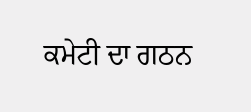ਕਮੇਟੀ ਦਾ ਗਠਨ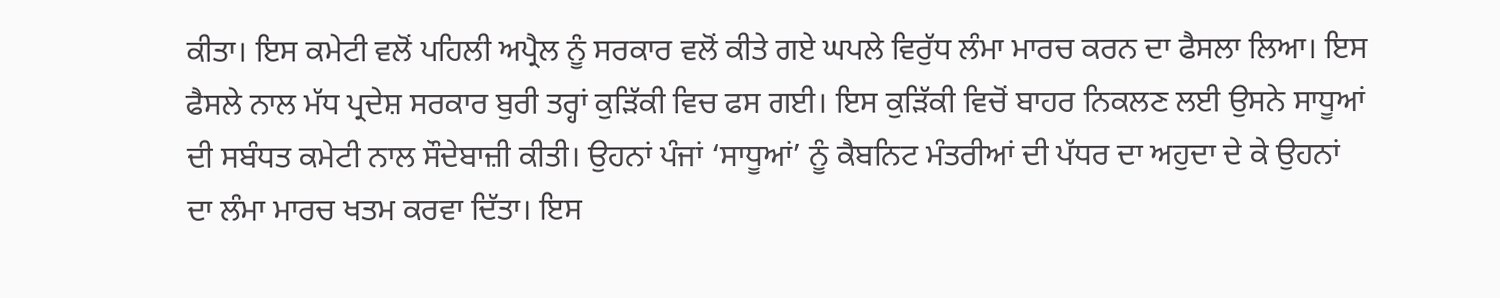ਕੀਤਾ। ਇਸ ਕਮੇਟੀ ਵਲੋਂ ਪਹਿਲੀ ਅਪ੍ਰੈਲ ਨੂੰ ਸਰਕਾਰ ਵਲੋਂ ਕੀਤੇ ਗਏ ਘਪਲੇ ਵਿਰੁੱਧ ਲੰਮਾ ਮਾਰਚ ਕਰਨ ਦਾ ਫੈਸਲਾ ਲਿਆ। ਇਸ ਫੈਸਲੇ ਨਾਲ ਮੱਧ ਪ੍ਰਦੇਸ਼ ਸਰਕਾਰ ਬੁਰੀ ਤਰ੍ਹਾਂ ਕੁੜਿੱਕੀ ਵਿਚ ਫਸ ਗਈ। ਇਸ ਕੁੜਿੱਕੀ ਵਿਚੋਂ ਬਾਹਰ ਨਿਕਲਣ ਲਈ ਉਸਨੇ ਸਾਧੂਆਂ ਦੀ ਸਬੰਧਤ ਕਮੇਟੀ ਨਾਲ ਸੌਦੇਬਾਜ਼ੀ ਕੀਤੀ। ਉਹਨਾਂ ਪੰਜਾਂ ‘ਸਾਧੂਆਂ’ ਨੂੰ ਕੈਬਨਿਟ ਮੰਤਰੀਆਂ ਦੀ ਪੱਧਰ ਦਾ ਅਹੁਦਾ ਦੇ ਕੇ ਉਹਨਾਂ ਦਾ ਲੰਮਾ ਮਾਰਚ ਖਤਮ ਕਰਵਾ ਦਿੱਤਾ। ਇਸ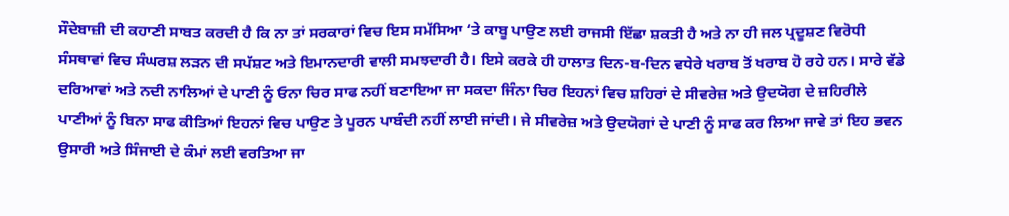ਸੌਦੇਬਾਜ਼ੀ ਦੀ ਕਹਾਣੀ ਸਾਬਤ ਕਰਦੀ ਹੈ ਕਿ ਨਾ ਤਾਂ ਸਰਕਾਰਾਂ ਵਿਚ ਇਸ ਸਮੱਸਿਆ ‘ਤੇ ਕਾਬੂ ਪਾਉਣ ਲਈ ਰਾਜਸੀ ਇੱਛਾ ਸ਼ਕਤੀ ਹੈ ਅਤੇ ਨਾ ਹੀ ਜਲ ਪ੍ਰਦੂਸ਼ਣ ਵਿਰੋਧੀ ਸੰਸਥਾਵਾਂ ਵਿਚ ਸੰਘਰਸ਼ ਲੜਨ ਦੀ ਸਪੱਸ਼ਟ ਅਤੇ ਇਮਾਨਦਾਰੀ ਵਾਲੀ ਸਮਝਦਾਰੀ ਹੈ। ਇਸੇ ਕਰਕੇ ਹੀ ਹਾਲਾਤ ਦਿਨ-ਬ-ਦਿਨ ਵਧੇਰੇ ਖਰਾਬ ਤੋਂ ਖਰਾਬ ਹੋ ਰਹੇ ਹਨ। ਸਾਰੇ ਵੱਡੇ ਦਰਿਆਵਾਂ ਅਤੇ ਨਦੀ ਨਾਲਿਆਂ ਦੇ ਪਾਣੀ ਨੂੰ ਓਨਾ ਚਿਰ ਸਾਫ ਨਹੀਂ ਬਣਾਇਆ ਜਾ ਸਕਦਾ ਜਿੰਨਾ ਚਿਰ ਇਹਨਾਂ ਵਿਚ ਸ਼ਹਿਰਾਂ ਦੇ ਸੀਵਰੇਜ਼ ਅਤੇ ਉਦਯੋਗ ਦੇ ਜ਼ਹਿਰੀਲੇ ਪਾਣੀਆਂ ਨੂੰ ਬਿਨਾ ਸਾਫ ਕੀਤਿਆਂ ਇਹਨਾਂ ਵਿਚ ਪਾਉਣ ਤੇ ਪੂਰਨ ਪਾਬੰਦੀ ਨਹੀਂ ਲਾਈ ਜਾਂਦੀ। ਜੇ ਸੀਵਰੇਜ਼ ਅਤੇ ਉਦਯੋਗਾਂ ਦੇ ਪਾਣੀ ਨੂੰ ਸਾਫ ਕਰ ਲਿਆ ਜਾਵੇ ਤਾਂ ਇਹ ਭਵਨ ਉਸਾਰੀ ਅਤੇ ਸਿੰਜਾਈ ਦੇ ਕੰਮਾਂ ਲਈ ਵਰਤਿਆ ਜਾ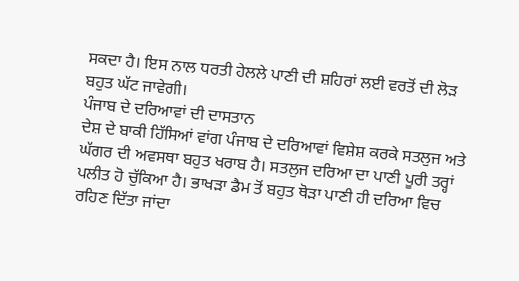ਸਕਦਾ ਹੈ। ਇਸ ਨਾਲ ਧਰਤੀ ਹੇਲਲੇ ਪਾਣੀ ਦੀ ਸ਼ਹਿਰਾਂ ਲਈ ਵਰਤੋਂ ਦੀ ਲੋੜ ਬਹੁਤ ਘੱਟ ਜਾਵੇਗੀ।
ਪੰਜਾਬ ਦੇ ਦਰਿਆਵਾਂ ਦੀ ਦਾਸਤਾਨ
ਦੇਸ਼ ਦੇ ਬਾਕੀ ਹਿੱਸਿਆਂ ਵਾਂਗ ਪੰਜਾਬ ਦੇ ਦਰਿਆਵਾਂ ਵਿਸ਼ੇਸ਼ ਕਰਕੇ ਸਤਲੁਜ ਅਤੇ ਘੱਗਰ ਦੀ ਅਵਸਥਾ ਬਹੁਤ ਖਰਾਬ ਹੈ। ਸਤਲੁਜ ਦਰਿਆ ਦਾ ਪਾਣੀ ਪੂਰੀ ਤਰ੍ਹਾਂ ਪਲੀਤ ਹੋ ਚੁੱਕਿਆ ਹੈ। ਭਾਖੜਾ ਡੈਮ ਤੋਂ ਬਹੁਤ ਥੋੜਾ ਪਾਣੀ ਹੀ ਦਰਿਆ ਵਿਚ ਰਹਿਣ ਦਿੱਤਾ ਜਾਂਦਾ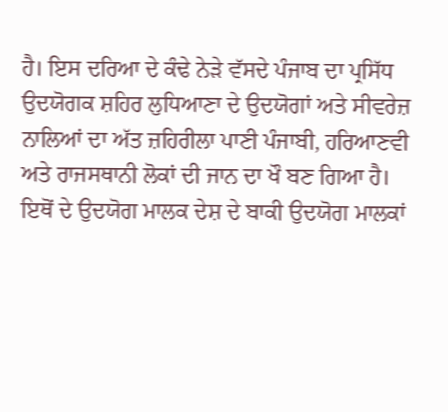ਹੈ। ਇਸ ਦਰਿਆ ਦੇ ਕੰਢੇ ਨੇੜੇ ਵੱਸਦੇ ਪੰਜਾਬ ਦਾ ਪ੍ਰਸਿੱਧ ਉਦਯੋਗਕ ਸ਼ਹਿਰ ਲੁਧਿਆਣਾ ਦੇ ਉਦਯੋਗਾਂ ਅਤੇ ਸੀਵਰੇਜ਼ ਨਾਲਿਆਂ ਦਾ ਅੱਤ ਜ਼ਹਿਰੀਲਾ ਪਾਣੀ ਪੰਜਾਬੀ, ਹਰਿਆਣਵੀ ਅਤੇ ਰਾਜਸਥਾਨੀ ਲੋਕਾਂ ਦੀ ਜਾਨ ਦਾ ਖੌ ਬਣ ਗਿਆ ਹੈ। ਇਥੋਂ ਦੇ ਉਦਯੋਗ ਮਾਲਕ ਦੇਸ਼ ਦੇ ਬਾਕੀ ਉਦਯੋਗ ਮਾਲਕਾਂ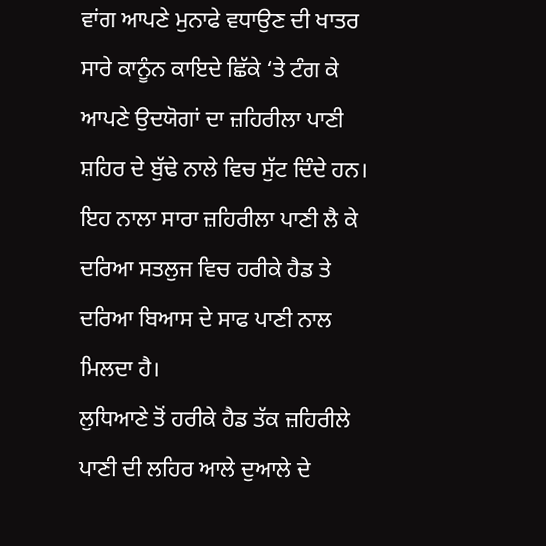ਵਾਂਗ ਆਪਣੇ ਮੁਨਾਫੇ ਵਧਾਉਣ ਦੀ ਖਾਤਰ ਸਾਰੇ ਕਾਨੂੰਨ ਕਾਇਦੇ ਛਿੱਕੇ ‘ਤੇ ਟੰਗ ਕੇ ਆਪਣੇ ਉਦਯੋਗਾਂ ਦਾ ਜ਼ਹਿਰੀਲਾ ਪਾਣੀ ਸ਼ਹਿਰ ਦੇ ਬੁੱਢੇ ਨਾਲੇ ਵਿਚ ਸੁੱਟ ਦਿੰਦੇ ਹਨ। ਇਹ ਨਾਲਾ ਸਾਰਾ ਜ਼ਹਿਰੀਲਾ ਪਾਣੀ ਲੈ ਕੇ ਦਰਿਆ ਸਤਲੁਜ ਵਿਚ ਹਰੀਕੇ ਹੈਡ ਤੇ ਦਰਿਆ ਬਿਆਸ ਦੇ ਸਾਫ ਪਾਣੀ ਨਾਲ ਮਿਲਦਾ ਹੈ।
ਲੁਧਿਆਣੇ ਤੋਂ ਹਰੀਕੇ ਹੈਡ ਤੱਕ ਜ਼ਹਿਰੀਲੇ ਪਾਣੀ ਦੀ ਲਹਿਰ ਆਲੇ ਦੁਆਲੇ ਦੇ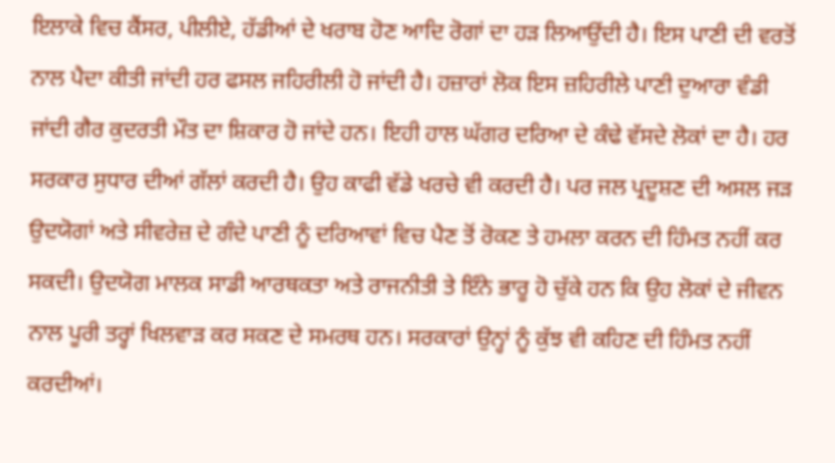ਇਲਾਕੇ ਵਿਚ ਕੈਂਸਰ, ਪੀਲੀਏ, ਹੱਡੀਆਂ ਦੇ ਖਰਾਬ ਹੋਣ ਆਦਿ ਰੋਗਾਂ ਦਾ ਹੜ ਲਿਆਉਂਦੀ ਹੈ। ਇਸ ਪਾਣੀ ਦੀ ਵਰਤੋਂ ਨਾਲ ਪੈਦਾ ਕੀਤੀ ਜਾਂਦੀ ਹਰ ਫਸਲ ਜਹਿਰੀਲੀ ਹੋ ਜਾਂਦੀ ਹੈ। ਹਜ਼ਾਰਾਂ ਲੋਕ ਇਸ ਜ਼ਹਿਰੀਲੇ ਪਾਣੀ ਦੁਆਰਾ ਵੰਡੀ ਜਾਂਦੀ ਗੈਰ ਕੁਦਰਤੀ ਮੌਤ ਦਾ ਸ਼ਿਕਾਰ ਹੋ ਜਾਂਦੇ ਹਨ। ਇਹੀ ਹਾਲ ਘੱਗਰ ਦਰਿਆ ਦੇ ਕੰਢੇ ਵੱਸਦੇ ਲੋਕਾਂ ਦਾ ਹੈ। ਹਰ ਸਰਕਾਰ ਸੁਧਾਰ ਦੀਆਂ ਗੱਲਾਂ ਕਰਦੀ ਹੈ। ਉਹ ਕਾਫੀ ਵੱਡੇ ਖਰਚੇ ਵੀ ਕਰਦੀ ਹੈ। ਪਰ ਜਲ ਪ੍ਰਦੂਸ਼ਣ ਦੀ ਅਸਲ ਜੜ ਉਦਯੋਗਾਂ ਅਤੇ ਸੀਵਰੇਜ਼ ਦੇ ਗੰਦੇ ਪਾਣੀ ਨੂੰ ਦਰਿਆਵਾਂ ਵਿਚ ਪੈਣ ਤੋਂ ਰੋਕਣ ਤੇ ਹਮਲਾ ਕਰਨ ਦੀ ਹਿੰਮਤ ਨਹੀਂ ਕਰ ਸਕਦੀ। ਉਦਯੋਗ ਮਾਲਕ ਸਾਡੀ ਆਰਥਕਤਾ ਅਤੇ ਰਾਜਨੀਤੀ ਤੇ ਇੰਨੇ ਭਾਰੂ ਹੋ ਚੁੱਕੇ ਹਨ ਕਿ ਉਹ ਲੋਕਾਂ ਦੇ ਜੀਵਨ ਨਾਲ ਪੂਰੀ ਤਰ੍ਹਾਂ ਖਿਲਵਾੜ ਕਰ ਸਕਣ ਦੇ ਸਮਰਥ ਹਨ। ਸਰਕਾਰਾਂ ਉਨ੍ਹਾਂ ਨੂੰ ਕੁੱਝ ਵੀ ਕਹਿਣ ਦੀ ਹਿੰਮਤ ਨਹੀਂ ਕਰਦੀਆਂ।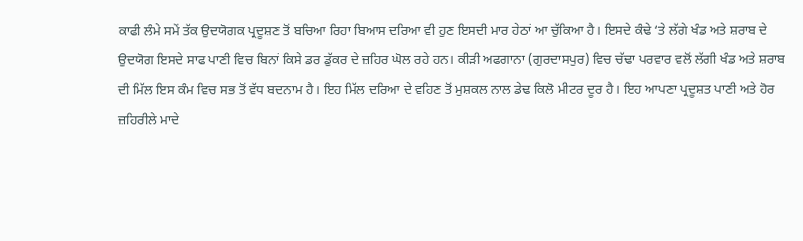ਕਾਫੀ ਲੰਮੇ ਸਮੇਂ ਤੱਕ ਉਦਯੋਗਕ ਪ੍ਰਦੂਸ਼ਣ ਤੋਂ ਬਚਿਆ ਰਿਹਾ ਬਿਆਸ ਦਰਿਆ ਵੀ ਹੁਣ ਇਸਦੀ ਮਾਰ ਹੇਠਾਂ ਆ ਚੁੱਕਿਆ ਹੈ। ਇਸਦੇ ਕੰਢੇ ‘ਤੇ ਲੱਗੇ ਖੰਡ ਅਤੇ ਸ਼ਰਾਬ ਦੇ ਉਦਯੋਗ ਇਸਦੇ ਸਾਫ ਪਾਣੀ ਵਿਚ ਬਿਨਾਂ ਕਿਸੇ ਡਰ ਡੁੱਕਰ ਦੇ ਜ਼ਹਿਰ ਘੋਲ ਰਹੇ ਹਨ। ਕੀੜੀ ਅਫਗਾਨਾ (ਗੁਰਦਾਸਪੁਰ) ਵਿਚ ਚੱਢਾ ਪਰਵਾਰ ਵਲੋਂ ਲੱਗੀ ਖੰਡ ਅਤੇ ਸ਼ਰਾਬ ਦੀ ਮਿੱਲ ਇਸ ਕੰਮ ਵਿਚ ਸਭ ਤੋਂ ਵੱਧ ਬਦਨਾਮ ਹੈ। ਇਹ ਮਿੱਲ ਦਰਿਆ ਦੇ ਵਹਿਣ ਤੋਂ ਮੁਸ਼ਕਲ ਨਾਲ ਡੇਢ ਕਿਲੋ ਮੀਟਰ ਦੂਰ ਹੈ। ਇਹ ਆਪਣਾ ਪ੍ਰਦੂਸ਼ਤ ਪਾਣੀ ਅਤੇ ਹੋਰ ਜ਼ਹਿਰੀਲੇ ਮਾਦੇ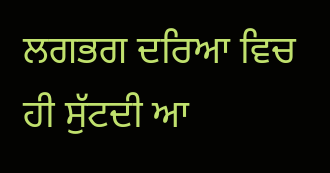ਲਗਭਗ ਦਰਿਆ ਵਿਚ ਹੀ ਸੁੱਟਦੀ ਆ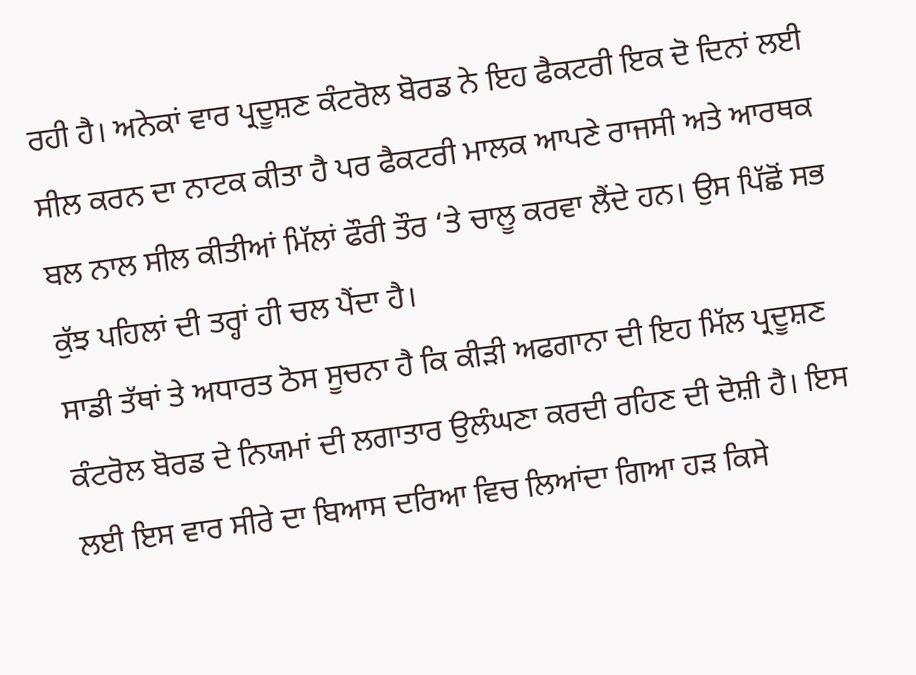ਰਹੀ ਹੈ। ਅਨੇਕਾਂ ਵਾਰ ਪ੍ਰਦੂਸ਼ਣ ਕੰਟਰੋਲ ਬੋਰਡ ਨੇ ਇਹ ਫੈਕਟਰੀ ਇਕ ਦੋ ਦਿਨਾਂ ਲਈ ਸੀਲ ਕਰਨ ਦਾ ਨਾਟਕ ਕੀਤਾ ਹੈ ਪਰ ਫੈਕਟਰੀ ਮਾਲਕ ਆਪਣੇ ਰਾਜਸੀ ਅਤੇ ਆਰਥਕ ਬਲ ਨਾਲ ਸੀਲ ਕੀਤੀਆਂ ਮਿੱਲਾਂ ਫੌਰੀ ਤੌਰ ‘ਤੇ ਚਾਲੂ ਕਰਵਾ ਲੈਂਦੇ ਹਨ। ਉਸ ਪਿੱਛੋਂ ਸਭ ਕੁੱਝ ਪਹਿਲਾਂ ਦੀ ਤਰ੍ਹਾਂ ਹੀ ਚਲ ਪੈਂਦਾ ਹੈ।
ਸਾਡੀ ਤੱਥਾਂ ਤੇ ਅਧਾਰਤ ਠੋਸ ਸੂਚਨਾ ਹੈ ਕਿ ਕੀੜੀ ਅਫਗਾਨਾ ਦੀ ਇਹ ਮਿੱਲ ਪ੍ਰਦੂਸ਼ਣ ਕੰਟਰੋਲ ਬੋਰਡ ਦੇ ਨਿਯਮਾਂ ਦੀ ਲਗਾਤਾਰ ਉਲੰਘਣਾ ਕਰਦੀ ਰਹਿਣ ਦੀ ਦੋਸ਼ੀ ਹੈ। ਇਸ ਲਈ ਇਸ ਵਾਰ ਸੀਰੇ ਦਾ ਬਿਆਸ ਦਰਿਆ ਵਿਚ ਲਿਆਂਦਾ ਗਿਆ ਹੜ ਕਿਸੇ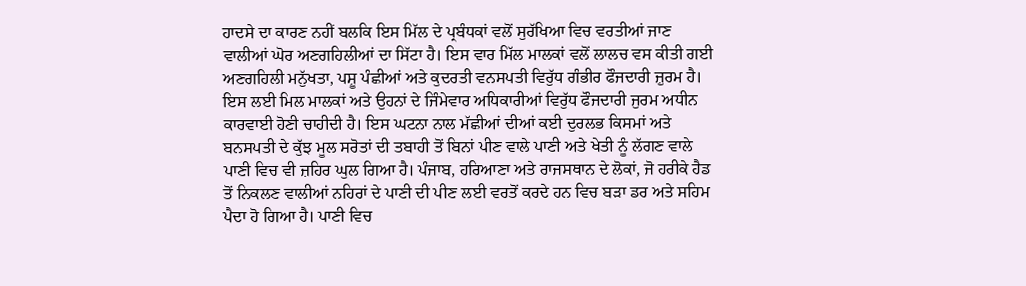ਹਾਦਸੇ ਦਾ ਕਾਰਣ ਨਹੀਂ ਬਲਕਿ ਇਸ ਮਿੱਲ ਦੇ ਪ੍ਰਬੰਧਕਾਂ ਵਲੋਂ ਸੁਰੱਖਿਆ ਵਿਚ ਵਰਤੀਆਂ ਜਾਣ ਵਾਲੀਆਂ ਘੋਰ ਅਣਗਹਿਲੀਆਂ ਦਾ ਸਿੱਟਾ ਹੈ। ਇਸ ਵਾਰ ਮਿੱਲ ਮਾਲਕਾਂ ਵਲੋਂ ਲਾਲਚ ਵਸ ਕੀਤੀ ਗਈ ਅਣਗਹਿਲੀ ਮਨੁੱਖਤਾ, ਪਸ਼ੂ ਪੰਛੀਆਂ ਅਤੇ ਕੁਦਰਤੀ ਵਨਸਪਤੀ ਵਿਰੁੱਧ ਗੰਭੀਰ ਫੌਜਦਾਰੀ ਜ਼ੁਰਮ ਹੈ। ਇਸ ਲਈ ਮਿਲ ਮਾਲਕਾਂ ਅਤੇ ਉਹਨਾਂ ਦੇ ਜਿੰਮੇਵਾਰ ਅਧਿਕਾਰੀਆਂ ਵਿਰੁੱਧ ਫੌਜਦਾਰੀ ਜੁਰਮ ਅਧੀਨ ਕਾਰਵਾਈ ਹੋਣੀ ਚਾਹੀਦੀ ਹੈ। ਇਸ ਘਟਨਾ ਨਾਲ ਮੱਛੀਆਂ ਦੀਆਂ ਕਈ ਦੁਰਲਭ ਕਿਸਮਾਂ ਅਤੇ ਬਨਸਪਤੀ ਦੇ ਕੁੱਝ ਮੂਲ ਸਰੋਤਾਂ ਦੀ ਤਬਾਹੀ ਤੋਂ ਬਿਨਾਂ ਪੀਣ ਵਾਲੇ ਪਾਣੀ ਅਤੇ ਖੇਤੀ ਨੂੰ ਲੱਗਣ ਵਾਲੇ ਪਾਣੀ ਵਿਚ ਵੀ ਜ਼ਹਿਰ ਘੁਲ ਗਿਆ ਹੈ। ਪੰਜਾਬ, ਹਰਿਆਣਾ ਅਤੇ ਰਾਜਸਥਾਨ ਦੇ ਲੋਕਾਂ, ਜੋ ਹਰੀਕੇ ਹੈਡ ਤੋਂ ਨਿਕਲਣ ਵਾਲੀਆਂ ਨਹਿਰਾਂ ਦੇ ਪਾਣੀ ਦੀ ਪੀਣ ਲਈ ਵਰਤੋਂ ਕਰਦੇ ਹਨ ਵਿਚ ਬੜਾ ਡਰ ਅਤੇ ਸਹਿਮ ਪੈਦਾ ਹੋ ਗਿਆ ਹੈ। ਪਾਣੀ ਵਿਚ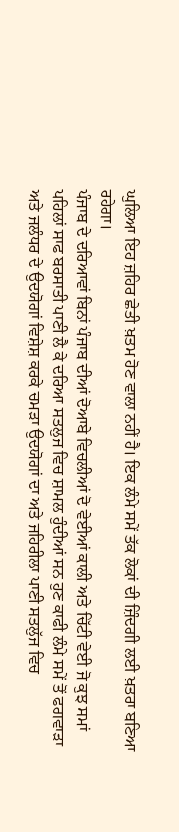ਘੁਲਿਆ ਇਹ ਜ਼ਹਿਰ ਛੇਤੀ ਖ਼ਤਮ ਹੋਣ ਵਾਲਾ ਨਹੀਂ ਹੈ। ਇਕ ਲੰਮੇ ਸਮੇਂ ਤੱਕ ਲੋਕਾਂ ਦੀ ਜ਼ਿੰਦਗੀ ਲਈ ਖ਼ਤਰਾ ਬਣਿਆ ਰਹੇਗਾ।
ਪੰਜਾਬ ਦੇ ਦਰਿਆਵਾਂ ਬਿਨਾਂ ਪੰਜਾਬ ਦੀਆਂ ਦੋਆਬੇ ਵਿਚਲੀਆਂ ਦੋ ਵੇਈਆਂ ਕਾਲੀ ਅਤੇ ਚਿੱਟੀ ਵੇਈ ਜੋ ਕੁਝ ਸਮਾਂ ਪਹਿਲਾਂ ਸਾਫ ਬਰਸਾਤੀ ਪਾਣੀ ਲੈ ਕੇ ਦਰਿਆ ਸਤਲੁਜ ਵਿਚ ਸ਼ਾਮਲ ਹੁੰਦੀਆਂ ਸਨ ਹੁਣ ਕਾਫੀ ਲੰਮੇ ਸਮੇਂ ਤੋਂ ਫਗਵਾੜਾ ਅਤੇ ਜਲੰਧਰ ਦੇ ਉਦਯੋਗਾਂ ਵਿਸ਼ੇਸ਼ ਕਰਕੇ ਚਮੜਾ ਉਦਯੋਗਾਂ ਦਾ ਅਤੇ ਜਹਿਰੀਲਾ ਪਾਣੀ ਸਤਲੁੱਜ ਵਿਚ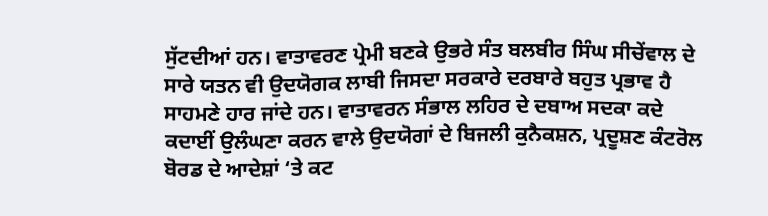ਸੁੱਟਦੀਆਂ ਹਨ। ਵਾਤਾਵਰਣ ਪ੍ਰੇਮੀ ਬਣਕੇ ਉਭਰੇ ਸੰਤ ਬਲਬੀਰ ਸਿੰਘ ਸੀਚੇਂਵਾਲ ਦੇ ਸਾਰੇ ਯਤਨ ਵੀ ਉਦਯੋਗਕ ਲਾਬੀ ਜਿਸਦਾ ਸਰਕਾਰੇ ਦਰਬਾਰੇ ਬਹੁਤ ਪ੍ਰਭਾਵ ਹੈ ਸਾਹਮਣੇ ਹਾਰ ਜਾਂਦੇ ਹਨ। ਵਾਤਾਵਰਨ ਸੰਭਾਲ ਲਹਿਰ ਦੇ ਦਬਾਅ ਸਦਕਾ ਕਦੇ ਕਦਾਈਂ ਉਲੰਘਣਾ ਕਰਨ ਵਾਲੇ ਉਦਯੋਗਾਂ ਦੇ ਬਿਜਲੀ ਕੁਨੈਕਸ਼ਨ, ਪ੍ਰਦੂਸ਼ਣ ਕੰਟਰੋਲ ਬੋਰਡ ਦੇ ਆਦੇਸ਼ਾਂ ‘ਤੇ ਕਟ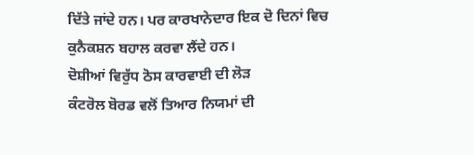ਦਿੱਤੇ ਜਾਂਦੇ ਹਨ। ਪਰ ਕਾਰਖਾਨੇਦਾਰ ਇਕ ਦੋ ਦਿਨਾਂ ਵਿਚ ਕੁਨੈਕਸ਼ਨ ਬਹਾਲ ਕਰਵਾ ਲੈਂਦੇ ਹਨ।
ਦੋਸ਼ੀਆਂ ਵਿਰੁੱਧ ਠੋਸ ਕਾਰਵਾਈ ਦੀ ਲੋੜ
ਕੰਟਰੋਲ ਬੋਰਡ ਵਲੋਂ ਤਿਆਰ ਨਿਯਮਾਂ ਦੀ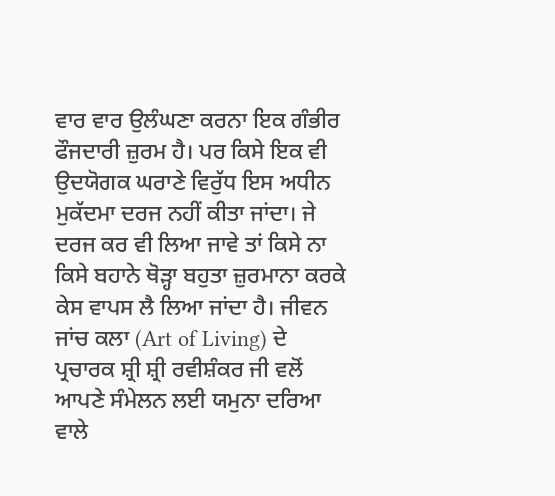ਵਾਰ ਵਾਰ ਉਲੰਘਣਾ ਕਰਨਾ ਇਕ ਗੰਭੀਰ ਫੌਜਦਾਰੀ ਜ਼ੁਰਮ ਹੈ। ਪਰ ਕਿਸੇ ਇਕ ਵੀ ਉਦਯੋਗਕ ਘਰਾਣੇ ਵਿਰੁੱਧ ਇਸ ਅਧੀਨ ਮੁਕੱਦਮਾ ਦਰਜ ਨਹੀਂ ਕੀਤਾ ਜਾਂਦਾ। ਜੇ ਦਰਜ ਕਰ ਵੀ ਲਿਆ ਜਾਵੇ ਤਾਂ ਕਿਸੇ ਨਾ ਕਿਸੇ ਬਹਾਨੇ ਥੋੜ੍ਹਾ ਬਹੁਤਾ ਜ਼ੁਰਮਾਨਾ ਕਰਕੇ ਕੇਸ ਵਾਪਸ ਲੈ ਲਿਆ ਜਾਂਦਾ ਹੈ। ਜੀਵਨ ਜਾਂਚ ਕਲਾ (Art of Living) ਦੇ ਪ੍ਰਚਾਰਕ ਸ਼੍ਰੀ ਸ਼੍ਰੀ ਰਵੀਸ਼ੰਕਰ ਜੀ ਵਲੋਂ ਆਪਣੇ ਸੰਮੇਲਨ ਲਈ ਯਮੁਨਾ ਦਰਿਆ ਵਾਲੇ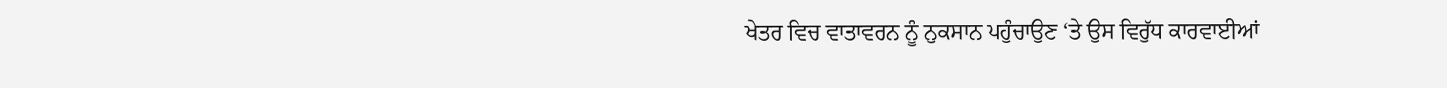ਖੇਤਰ ਵਿਚ ਵਾਤਾਵਰਨ ਨੂੰ ਨੁਕਸਾਨ ਪਹੁੰਚਾਉਣ ‘ਤੇ ਉਸ ਵਿਰੁੱਧ ਕਾਰਵਾਈਆਂ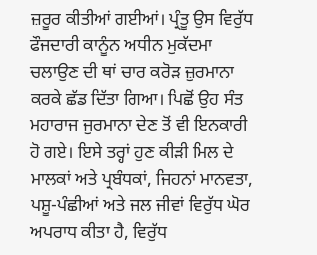ਜ਼ਰੂਰ ਕੀਤੀਆਂ ਗਈਆਂ। ਪ੍ਰੰਤੂ ਉਸ ਵਿਰੁੱਧ ਫੌਜਦਾਰੀ ਕਾਨੂੰਨ ਅਧੀਨ ਮੁਕੱਦਮਾ ਚਲਾਉਣ ਦੀ ਥਾਂ ਚਾਰ ਕਰੋੜ ਜ਼ੁਰਮਾਨਾ ਕਰਕੇ ਛੱਡ ਦਿੱਤਾ ਗਿਆ। ਪਿਛੋਂ ਉਹ ਸੰਤ ਮਹਾਰਾਜ ਜੁਰਮਾਨਾ ਦੇਣ ਤੋਂ ਵੀ ਇਨਕਾਰੀ ਹੋ ਗਏ। ਇਸੇ ਤਰ੍ਹਾਂ ਹੁਣ ਕੀੜੀ ਮਿਲ ਦੇ ਮਾਲਕਾਂ ਅਤੇ ਪ੍ਰਬੰਧਕਾਂ, ਜਿਹਨਾਂ ਮਾਨਵਤਾ, ਪਸ਼ੂ-ਪੰਛੀਆਂ ਅਤੇ ਜਲ ਜੀਵਾਂ ਵਿਰੁੱਧ ਘੋਰ ਅਪਰਾਧ ਕੀਤਾ ਹੈ, ਵਿਰੁੱਧ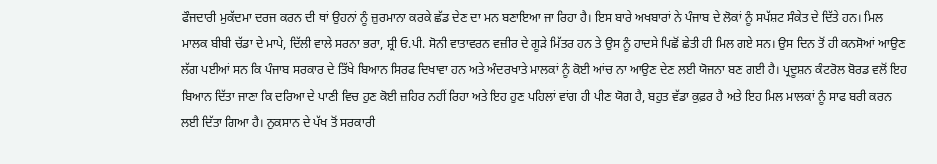ਫੌਜਦਾਰੀ ਮੁਕੱਦਮਾ ਦਰਜ ਕਰਨ ਦੀ ਥਾਂ ਉਹਨਾਂ ਨੂੰ ਜ਼ੁਰਮਾਨਾ ਕਰਕੇ ਛੱਡ ਦੇਣ ਦਾ ਮਨ ਬਣਾਇਆ ਜਾ ਰਿਹਾ ਹੈ। ਇਸ ਬਾਰੇ ਅਖਬਾਰਾਂ ਨੇ ਪੰਜਾਬ ਦੇ ਲੋਕਾਂ ਨੂੰ ਸਪੱਸ਼ਟ ਸੰਕੇਤ ਦੇ ਦਿੱਤੇ ਹਨ। ਮਿਲ ਮਾਲਕ ਬੀਬੀ ਚੱਡਾ ਦੇ ਮਾਪੇ, ਦਿੱਲੀ ਵਾਲੇ ਸਰਨਾ ਭਰਾ, ਸ਼੍ਰੀ ਓ.ਪੀ. ਸੋਨੀ ਵਾਤਾਵਰਨ ਵਜ਼ੀਰ ਦੇ ਗੂੜੇ ਮਿੱਤਰ ਹਨ ਤੇ ਉਸ ਨੂੰ ਹਾਦਸੇ ਪਿਛੋਂ ਛੇਤੀ ਹੀ ਮਿਲ ਗਏ ਸਨ। ਉਸ ਦਿਨ ਤੋਂ ਹੀ ਕਨਸੋਆਂ ਆਉਣ ਲੱਗ ਪਈਆਂ ਸਨ ਕਿ ਪੰਜਾਬ ਸਰਕਾਰ ਦੇ ਤਿੱਖੇ ਬਿਆਨ ਸਿਰਫ ਦਿਖਾਵਾ ਹਨ ਅਤੇ ਅੰਦਰਖਾਤੇ ਮਾਲਕਾਂ ਨੂੰ ਕੋਈ ਆਂਚ ਨਾ ਆਉਣ ਦੇਣ ਲਈ ਯੋਜਨਾ ਬਣ ਗਈ ਹੈ। ਪ੍ਰਦੂਸ਼ਨ ਕੰਟਰੋਲ ਬੋਰਡ ਵਲੋਂ ਇਹ ਬਿਆਨ ਦਿੱਤਾ ਜਾਣਾ ਕਿ ਦਰਿਆ ਦੇ ਪਾਣੀ ਵਿਚ ਹੁਣ ਕੋਈ ਜ਼ਹਿਰ ਨਹੀਂ ਰਿਹਾ ਅਤੇ ਇਹ ਹੁਣ ਪਹਿਲਾਂ ਵਾਂਗ ਹੀ ਪੀਣ ਯੋਗ ਹੈ, ਬਹੁਤ ਵੱਡਾ ਕੁਫ਼ਰ ਹੈ ਅਤੇ ਇਹ ਮਿਲ ਮਾਲਕਾਂ ਨੂੰ ਸਾਫ ਬਰੀ ਕਰਨ ਲਈ ਦਿੱਤਾ ਗਿਆ ਹੈ। ਨੁਕਸਾਨ ਦੇ ਪੱਖ ਤੋਂ ਸਰਕਾਰੀ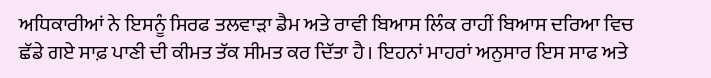ਅਧਿਕਾਰੀਆਂ ਨੇ ਇਸਨੂੰ ਸਿਰਫ ਤਲਵਾੜਾ ਡੈਮ ਅਤੇ ਰਾਵੀ ਬਿਆਸ ਲਿੰਕ ਰਾਹੀਂ ਬਿਆਸ ਦਰਿਆ ਵਿਚ ਛੱਡੇ ਗਏ ਸਾਫ਼ ਪਾਣੀ ਦੀ ਕੀਮਤ ਤੱਕ ਸੀਮਤ ਕਰ ਦਿੱਤਾ ਹੈ। ਇਹਨਾਂ ਮਾਹਰਾਂ ਅਨੁਸਾਰ ਇਸ ਸਾਫ ਅਤੇ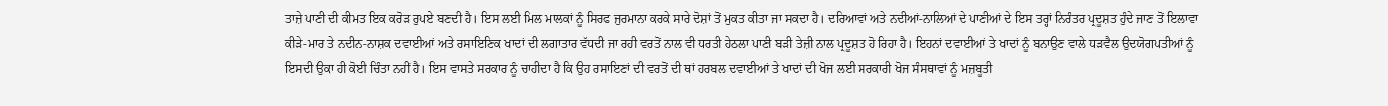ਤਾਜ਼ੇ ਪਾਣੀ ਦੀ ਕੀਮਤ ਇਕ ਕਰੋੜ ਰੁਪਏ ਬਣਦੀ ਹੈ। ਇਸ ਲਈ ਮਿਲ ਮਾਲਕਾਂ ਨੂੰ ਸਿਰਫ ਜੁਰਮਾਨਾ ਕਰਕੇ ਸਾਰੇ ਦੋਸ਼ਾਂ ਤੋਂ ਮੁਕਤ ਕੀਤਾ ਜਾ ਸਕਦਾ ਹੈ। ਦਰਿਆਵਾਂ ਅਤੇ ਨਦੀਆਂ-ਨਾਲਿਆਂ ਦੇ ਪਾਣੀਆਂ ਦੇ ਇਸ ਤਰ੍ਹਾਂ ਨਿਰੰਤਰ ਪ੍ਰਦੂਸ਼ਤ ਹੁੰਦੇ ਜਾਣ ਤੋਂ ਇਲਾਵਾ ਕੀੜੇ-ਮਾਰ ਤੇ ਨਦੀਨ-ਨਾਸ਼ਕ ਦਵਾਈਆਂ ਅਤੇ ਰਸਾਇਣਿਕ ਖਾਦਾਂ ਦੀ ਲਗਾਤਾਰ ਵੱਧਦੀ ਜਾ ਰਹੀ ਵਰਤੋਂ ਨਾਲ ਵੀ ਧਰਤੀ ਹੇਠਲਾ ਪਾਣੀ ਬੜੀ ਤੇਜ਼ੀ ਨਾਲ ਪ੍ਰਦੂਸ਼ਤ ਹੋ ਰਿਹਾ ਹੈ। ਇਹਨਾਂ ਦਵਾਈਆਂ ਤੇ ਖਾਦਾਂ ਨੂੰ ਬਨਾਉਣ ਵਾਲੇ ਧੜਵੈਲ ਉਦਯੋਗਪਤੀਆਂ ਨੂੰ ਇਸਦੀ ਉਕਾ ਹੀ ਕੋਈ ਚਿੰਤਾ ਨਹੀਂ ਹੈ। ਇਸ ਵਾਸਤੇ ਸਰਕਾਰ ਨੂੰ ਚਾਹੀਦਾ ਹੈ ਕਿ ਉਹ ਰਸਾਇਣਾਂ ਦੀ ਵਰਤੋਂ ਦੀ ਥਾਂ ਹਰਬਲ ਦਵਾਈਆਂ ਤੇ ਖਾਦਾਂ ਦੀ ਖੋਜ ਲਈ ਸਰਕਾਰੀ ਖੋਜ ਸੰਸਥਾਵਾਂ ਨੂੰ ਮਜ਼ਬੂਤੀ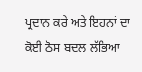ਪ੍ਰਦਾਨ ਕਰੇ ਅਤੇ ਇਹਨਾਂ ਦਾ ਕੋਈ ਠੋਸ ਬਦਲ ਲੱਭਿਆ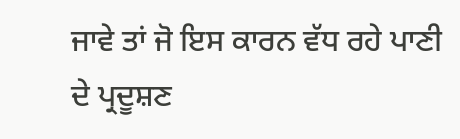ਜਾਵੇ ਤਾਂ ਜੋ ਇਸ ਕਾਰਨ ਵੱਧ ਰਹੇ ਪਾਣੀ ਦੇ ਪ੍ਰਦੂਸ਼ਣ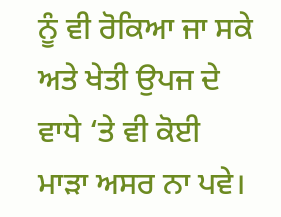ਨੂੰ ਵੀ ਰੋਕਿਆ ਜਾ ਸਕੇ ਅਤੇ ਖੇਤੀ ਉਪਜ ਦੇ ਵਾਧੇ ‘ਤੇ ਵੀ ਕੋਈ ਮਾੜਾ ਅਸਰ ਨਾ ਪਵੇ।